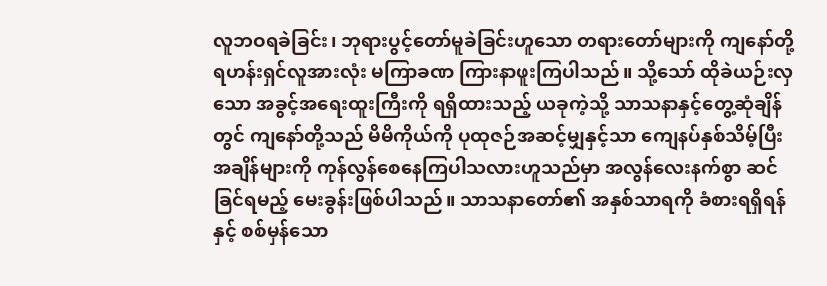လူဘဝရခဲခြင်း၊ ဘုရားပွင့်တော်မူခဲခြင်းဟူသော တရားတော်များကို ကျနော်တို့ ရဟန်းရှင်လူအားလုံး မကြာခဏ ကြားနာဖူးကြပါသည်။ သို့သော် ထိုခဲယဉ်းလှသော အခွင့်အရေးထူးကြီးကို ရရှိထားသည့် ယခုကဲ့သို့ သာသနာနှင့်တွေ့ဆုံချိန်တွင် ကျနော်တို့သည် မိမိကိုယ်ကို ပုထုဇဉ်အဆင့်မျှနှင့်သာ ကျေနပ်နှစ်သိမ့်ပြီး အချိန်များကို ကုန်လွန်စေနေကြပါသလားဟူသည်မှာ အလွန်လေးနက်စွာ ဆင်ခြင်ရမည့် မေးခွန်းဖြစ်ပါသည်။ သာသနာတော်၏ အနှစ်သာရကို ခံစားရရှိရန်နှင့် စစ်မှန်သော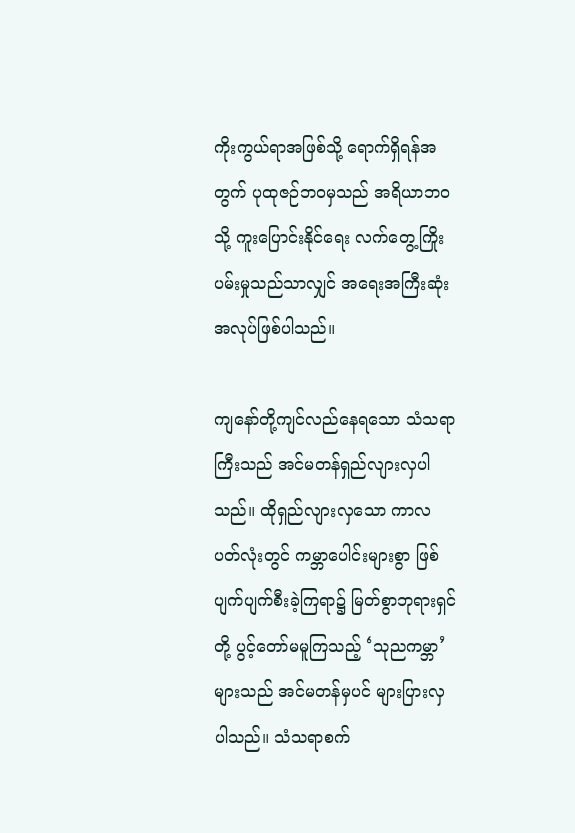ကိုးကွယ်ရာအဖြစ်သို့ ရောက်ရှိရန်အတွက် ပုထုဇဉ်ဘဝမှသည် အရိယာဘဝသို့ ကူးပြောင်းနိုင်ရေး လက်တွေ့ကြိုးပမ်းမှုသည်သာလျှင် အရေးအကြီးဆုံး အလုပ်ဖြစ်ပါသည်။

ကျနော်တို့ကျင်လည်နေရသော သံသရာကြီးသည် အင်မတန်ရှည်လျားလှပါသည်။ ထိုရှည်လျားလှသော ကာလပတ်လုံးတွင် ကမ္ဘာပေါင်းများစွာ ဖြစ်ပျက်ပျက်စီးခဲ့ကြရာ၌ မြတ်စွာဘုရားရှင်တို့ ပွင့်တော်မမူကြသည့် ‘သုညကမ္ဘာ’ များသည် အင်မတန်မှပင် များပြားလှပါသည်။ သံသရာစက်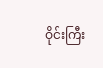ဝိုင်းကြီး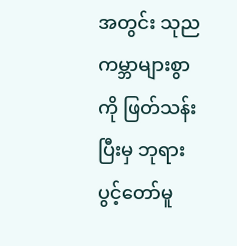အတွင်း သုညကမ္ဘာများစွာကို ဖြတ်သန်းပြီးမှ ဘုရားပွင့်တော်မူ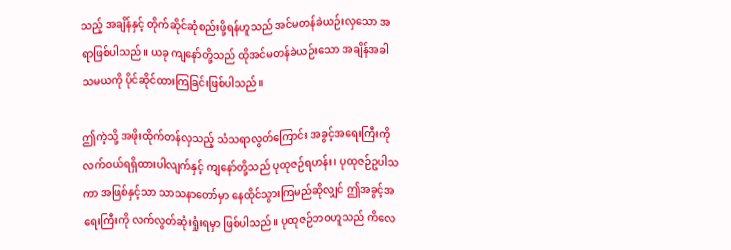သည့် အချိန်နှင့် တိုက်ဆိုင်ဆုံစည်းဖို့ရန်ဟူသည် အင်မတန်ခဲယဉ်းလှသော အရာဖြစ်ပါသည်။ ယခု ကျနော်တို့သည် ထိုအင်မတန်ခဲယဉ်းသော အချိန်အခါသမယကို ပိုင်ဆိုင်ထားကြခြင်းဖြစ်ပါသည်။

ဤကဲ့သို့ အဖိုးထိုက်တန်လှသည့် သံသရာလွတ်ကြောင်း အခွင့်အရေးကြီးကို လက်ဝယ်ရရှိထားပါလျက်နှင့် ကျနော်တို့သည် ပုထုဇဉ်ရဟန်း၊ ပုထုဇဉ်ဥပါသကာ အဖြစ်နှင့်သာ သာသနာတော်မှာ နေထိုင်သွားကြမည်ဆိုလျှင် ဤအခွင့်အရေးကြီးကို လက်လွတ်ဆုံးရှုံးရမှာ ဖြစ်ပါသည်။ ပုထုဇဉ်ဘဝဟူသည် ကိလေ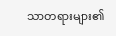သာတရားများ၏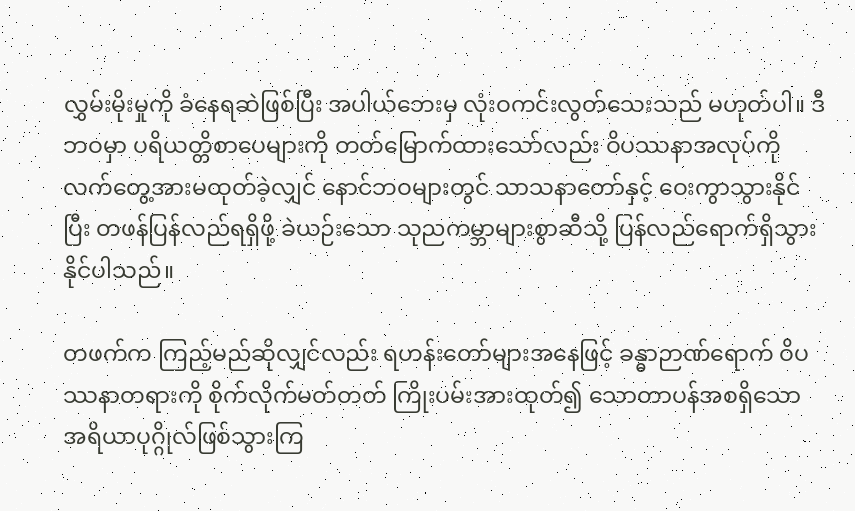လွှမ်းမိုးမှုကို ခံနေရဆဲဖြစ်ပြီး အပါယ်ဘေးမှ လုံးဝကင်းလွတ်သေးသည် မဟုတ်ပါ။ ဒီဘဝမှာ ပရိယတ္တိစာပေများကို တတ်မြောက်ထားသော်လည်း ဝိပဿနာအလုပ်ကို လက်တွေ့အားမထုတ်ခဲ့လျှင် နောင်ဘဝများတွင် သာသနာတော်နှင့် ဝေးကွာသွားနိုင်ပြီး တဖန်ပြန်လည်ရရှိဖို့ ခဲယဉ်းသော သုညကမ္ဘာများစွာဆီသို့ ပြန်လည်ရောက်ရှိသွားနိုင်ပါသည်။

တဖက်က ကြည့်မည်ဆိုလျှင်လည်း ရဟန်းတော်များအနေဖြင့် ခန္ဓာဉာဏ်ရောက် ဝိပဿနာတရားကို စိုက်လိုက်မတ်တတ် ကြိုးပမ်းအားထုတ်၍ သောတာပန်အစရှိသော အရိယာပုဂ္ဂိုလ်ဖြစ်သွားကြ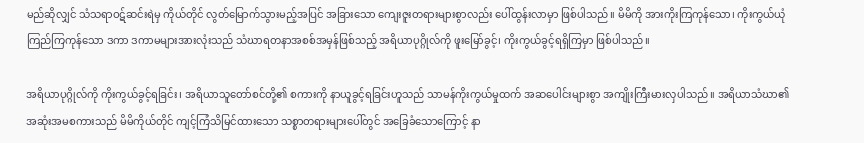မည်ဆိုလျှင် သံသရာဝဋ်ဆင်းရဲမှ ကိုယ်တိုင် လွတ်မြောက်သွားမည့်အပြင် အခြားသော ကျေးဇူးတရားများစွာလည်း ပေါ်ထွန်းလာမှာ ဖြစ်ပါသည်။ မိမိကို အားကိုးကြကုန်သော၊ ကိုးကွယ်ယုံကြည်ကြကုန်သော ဒကာ ဒကာမများအားလုံးသည် သံဃာရတနာအစစ်အမှန်ဖြစ်သည့် အရိယာပုဂ္ဂိုလ်ကို ဖူးမြော်ခွင့်၊ ကိုးကွယ်ခွင့်ရရှိကြမှာ ဖြစ်ပါသည်။

အရိယာပုဂ္ဂိုလ်ကို ကိုးကွယ်ခွင့်ရခြင်း၊ အရိယာသူတော်စင်တို့၏ စကားကို နာယူခွင့်ရခြင်းဟူသည် သာမန်ကိုးကွယ်မှုထက် အဆပေါင်းများစွာ အကျိုးကြီးမားလှပါသည်။ အရိယာသံဃာ၏ အဆုံးအမစကားသည် မိမိကိုယ်တိုင် ကျင့်ကြံသိမြင်ထားသော သစ္စာတရားများပေါ်တွင် အခြေခံသောကြောင့် နာ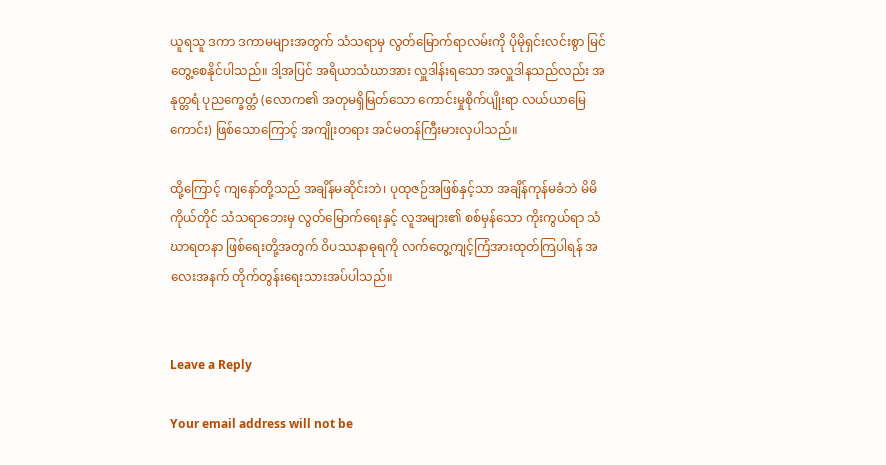ယူရသူ ဒကာ ဒကာမများအတွက် သံသရာမှ လွတ်မြောက်ရာလမ်းကို ပိုမိုရှင်းလင်းစွာ မြင်တွေ့စေနိုင်ပါသည်။ ဒါ့အပြင် အရိယာသံဃာအား လှူဒါန်းရသော အလှူဒါနသည်လည်း အနုတ္တရံ ပုညက္ခေတ္တံ (လောက၏ အတုမရှိမြတ်သော ကောင်းမှုစိုက်ပျိုးရာ လယ်ယာမြေကောင်း) ဖြစ်သောကြောင့် အကျိုးတရား အင်မတန်ကြီးမားလှပါသည်။

ထို့ကြောင့် ကျနော်တို့သည် အချိန်မဆိုင်းဘဲ၊ ပုထုဇဉ်အဖြစ်နှင့်သာ အချိန်ကုန်မခံဘဲ မိမိကိုယ်တိုင် သံသရာဘေးမှ လွတ်မြောက်ရေးနှင့် လူအများ၏ စစ်မှန်သော ကိုးကွယ်ရာ သံဃာရတနာ ဖြစ်ရေးတို့အတွက် ဝိပဿနာဓုရကို လက်တွေ့ကျင့်ကြံအားထုတ်ကြပါရန် အလေးအနက် တိုက်တွန်းရေးသားအပ်ပါသည်။


Leave a Reply

Your email address will not be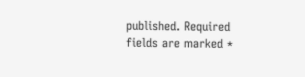published. Required fields are marked *